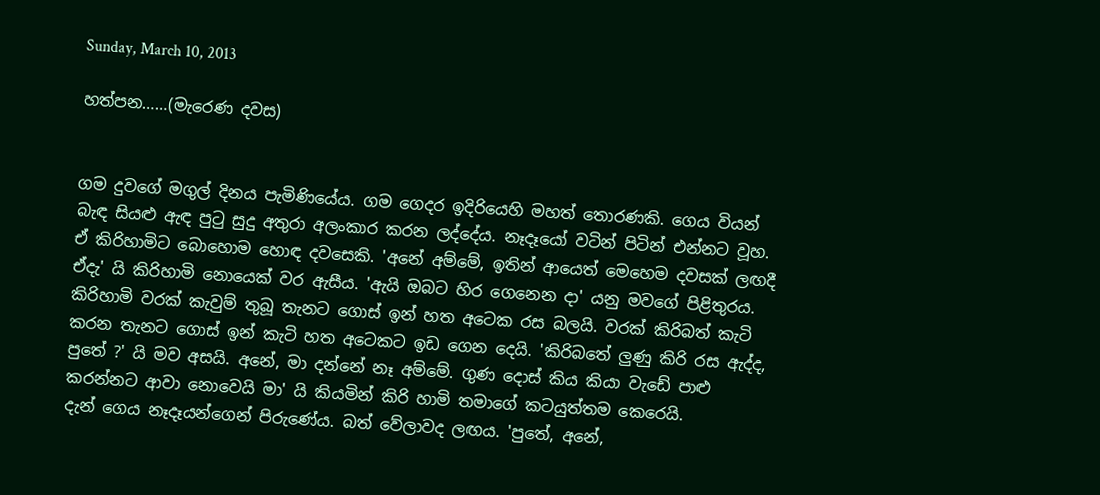Sunday, March 10, 2013

හත්පන……(මැරෙණ දවස)


ගම දුවගේ මගුල් දිනය පැමිණියේය. ගම ගෙදර ඉදිරියෙහි මහත් තොරණකි. ගෙය වියන් බැඳ සියළු ඇඳ පු‍ටු සුදු අතුරා අලංකාර කරන ලද්දේය. නෑදෑයෝ වටින් පිටින් එන්නට වූහ.
ඒ කිරිහාමිට බොහොම හොඳ දවසෙකි. 'අනේ අම්මේ, ඉතින් ආයෙත් මෙහෙම දවසක් ලඟදී ඒදැ' යි කිරිහාමි නොයෙක් වර ඇසීය. 'ඇයි ඔබට හිර ගෙනෙන දා' යනු මවගේ පිළිතුරය.
කිරිහාමි වරක් කැවුම් තුබූ තැනට ගොස් ඉන් හත අටෙක රස බලයි. වරක් කිරිබත් කැටි කරන තැනට ගොස් ඉන් කැටි හත අටෙකට ඉඩ ගෙන දෙයි. 'කිරිබතේ ලුණු කිරි රස ඇද්ද, පුතේ ?' යි මව අසයි. අනේ, මා දන්නේ නෑ අම්මේ. ගුණ දොස් කිය කියා වැඩේ පාළු කරන්නට ආවා නොවෙයි මා' යි කියමින් කිරි හාමි තමාගේ කටයුත්තම කෙරෙයි.
දැන් ගෙය නෑදෑයන්ගෙන් පිරුණේය. බත් වේලාවද ලඟය. 'පුතේ, අනේ,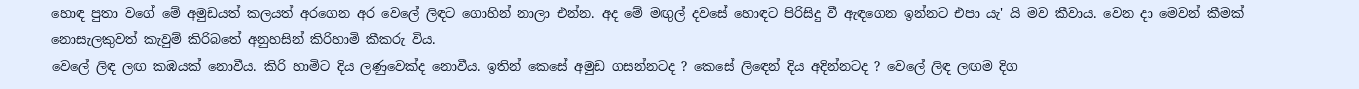හොඳ පුතා වගේ මේ අමුඩයත් කලයත් අරගෙන අර වෙලේ ලිඳට ගොහින් නාලා එන්න. අද මේ මඟුල් දවසේ හොඳට පිරිසිදු වී ඇඳගෙන ඉන්නට එපා යැ' යි මව කීවාය. වෙන දා මෙවන් කීමක් නොසැලකුවත් කැවුම් කිරිබතේ අනුහසින් කිරිහාමි කීකරු විය.
වෙලේ ලිඳ ලඟ කඹයක් නොවීය. කිරි හාමිට දිය ලණුවෙක්ද නොවීය. ඉතින් කෙසේ අමුඩ ගසන්නටද ? කෙසේ ලි‍ඳෙන් දිය අදින්නටද ? වෙලේ ලිඳ ලඟම දිග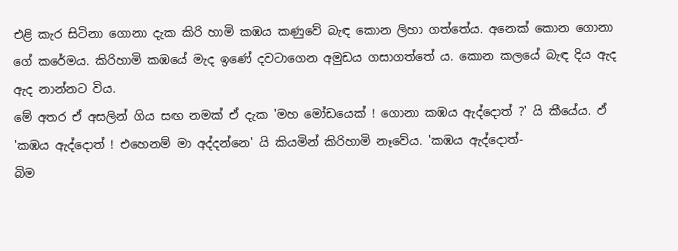එළි කැර සිටිනා ගොනා දැක කිරි හාමි කඹය කණුවේ බැඳ කොන ලිහා ගත්තේය. අනෙක් කොන ගොනා ගේ කරේමය. කිරිහාමි කඹයේ මැද ඉණේ දවටාගෙන අමුඩය ගසාගත්තේ ය. කොන කලයේ බැඳ දිය ඇද ඇද නාන්නට විය.
මේ අතර ඒ අසලින් ගිය සඟ නමක් ඒ දැක 'මහ මෝඩයෙක් ! ගොනා කඹය ඇද්දොත් ?' යි කීයේය. ඵ් 'කඹය ඇද්දොත් ! එහෙනම් මා අද්දන්නෙ' යි කියමින් කිරිහාමි නෑවේය. 'කඹය ඇද්දොත්-
බිම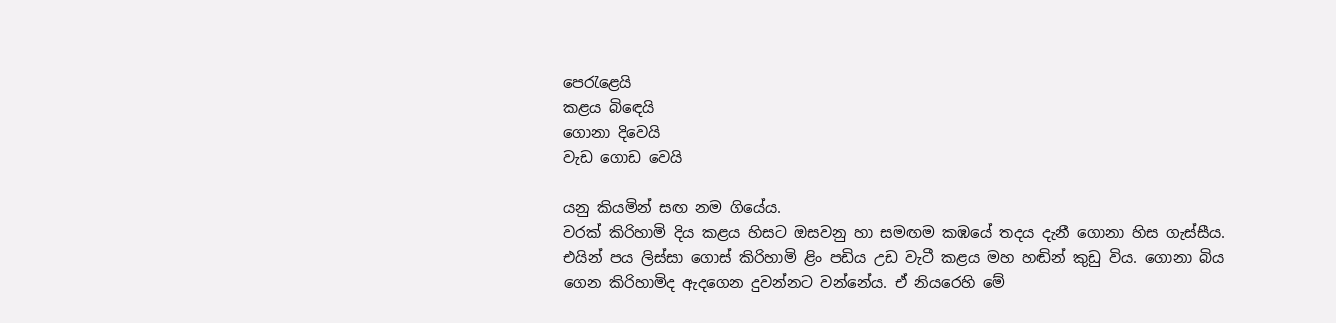පෙ‍රැළෙයි
කළය බි‍ඳෙයි
ගොනා දිවෙයි
වැඩ ගොඩ වෙයි

යනු කියමින් සඟ නම ගියේය.
වරක් කිරිහාමි දිය කළය හිසට ඔසවනු හා සමඟම කඹයේ තදය දැනී ගොනා හිස ගැස්සීය. එයින් පය ලිස්සා ගොස් කිරිහාමි ළිං පඩිය උඩ වැටී කළය මහ හඬින් කුඩු විය. ගොනා බිය ගෙන කිරිහාමිද ඇදගෙන දුවන්නට වන්නේය. ඒ නියරෙහි මේ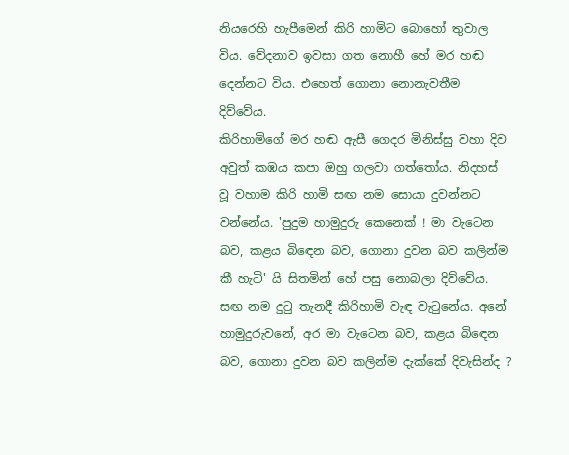නියරෙහි හැපීමෙන් කිරි හාමිට බොහෝ තුවාල විය. වේදනාව ඉවසා ගත නොහී හේ මර හඬ දෙන්නට විය. එහෙත් ගොනා නොනැවතීම දිව්වේය.
කිරිහාමිගේ මර හඬ ඇසී ගෙදර මිනිස්සු වහා දිව අවුත් කඹය කපා ඔහු ගලවා ගත්තෝය. නිදහස් වූ වහාම කිරි හාමි සඟ නම සොයා දුවන්නට වන්නේය. 'පුදුම හාමුදුරු කෙනෙක් ! මා වැටෙන බව, කළය බි‍ඳෙන බව, ගොනා දුවන බව කලින්ම කී හැටි' යි සිතමින් හේ පසු නොබලා දිව්වේය.
සඟ නම දු‍ටු තැනදී කිරිහාමි වැඳ වැ‍ටුනේය. අනේ හාමුදුරුවනේ, අර මා වැටෙන බව, කළය බි‍ඳෙන බව, ගොනා දුවන බව කලින්ම දැක්කේ දිවැසින්ද ?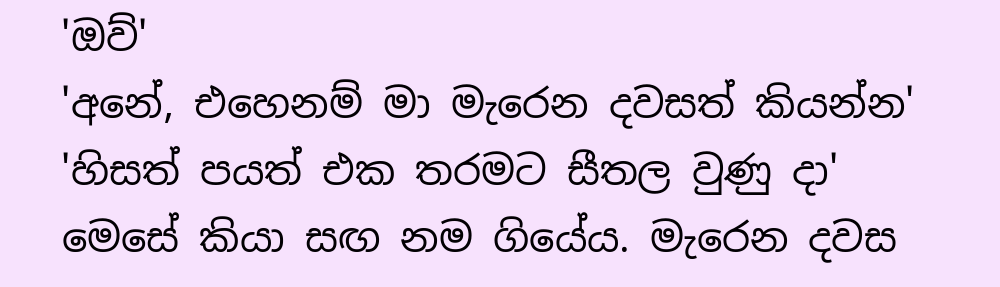'ඔව්'
'අනේ, එහෙනම් මා මැරෙන දවසත් කියන්න'
'හිසත් පයත් එක තරමට සීතල වුණු දා'
මෙසේ කියා සඟ නම ගියේය. මැරෙන දවස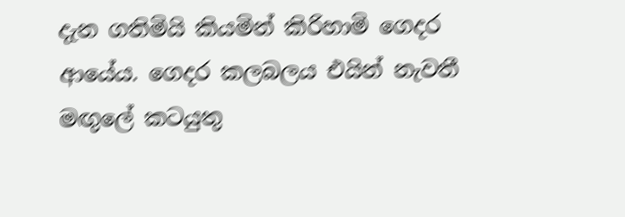දැන ගතිමියි කියමින් කිරිහාමි ගෙදර ආයේය. ගෙදර කලබලය එයින් නැවතී මඟුලේ කටයුතු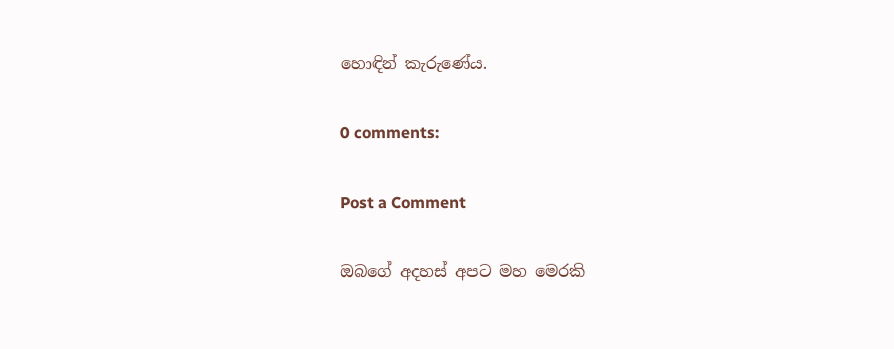හොඳින් කැරුණේය.

0 comments:

Post a Comment

ඔබගේ අදහස් අපට මහ මෙරකි